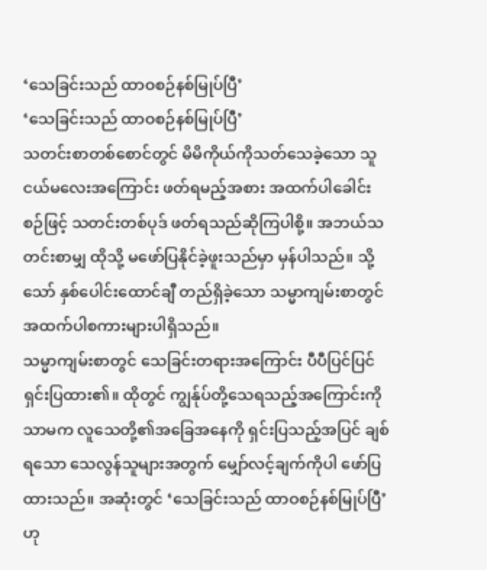‘သေခြင်းသည် ထာဝစဉ်နစ်မြုပ်ပြီ’
‘သေခြင်းသည် ထာဝစဉ်နစ်မြုပ်ပြီ’
သတင်းစာတစ်စောင်တွင် မိမိကိုယ်ကိုသတ်သေခဲ့သော သူငယ်မလေးအကြောင်း ဖတ်ရမည့်အစား အထက်ပါခေါင်းစဉ်ဖြင့် သတင်းတစ်ပုဒ် ဖတ်ရသည်ဆိုကြပါစို့။ အဘယ်သတင်းစာမျှ ထိုသို့ မဖော်ပြနိုင်ခဲ့ဖူးသည်မှာ မှန်ပါသည်။ သို့သော် နှစ်ပေါင်းထောင်ချီ တည်ရှိခဲ့သော သမ္မာကျမ်းစာတွင် အထက်ပါစကားများပါရှိသည်။
သမ္မာကျမ်းစာတွင် သေခြင်းတရားအကြောင်း ပီပီပြင်ပြင် ရှင်းပြထား၏။ ထိုတွင် ကျွန်ုပ်တို့သေရသည့်အကြောင်းကိုသာမက လူသေတို့၏အခြေအနေကို ရှင်းပြသည့်အပြင် ချစ်ရသော သေလွန်သူများအတွက် မျှော်လင့်ချက်ကိုပါ ဖော်ပြထားသည်။ အဆုံးတွင် ‘သေခြင်းသည် ထာဝစဉ်နစ်မြုပ်ပြီ’ ဟု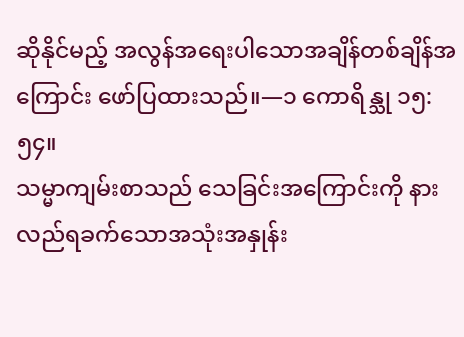ဆိုနိုင်မည့် အလွန်အရေးပါသောအချိန်တစ်ချိန်အကြောင်း ဖော်ပြထားသည်။—၁ ကောရိန္သု ၁၅:၅၄။
သမ္မာကျမ်းစာသည် သေခြင်းအကြောင်းကို နားလည်ရခက်သောအသုံးအနှုန်း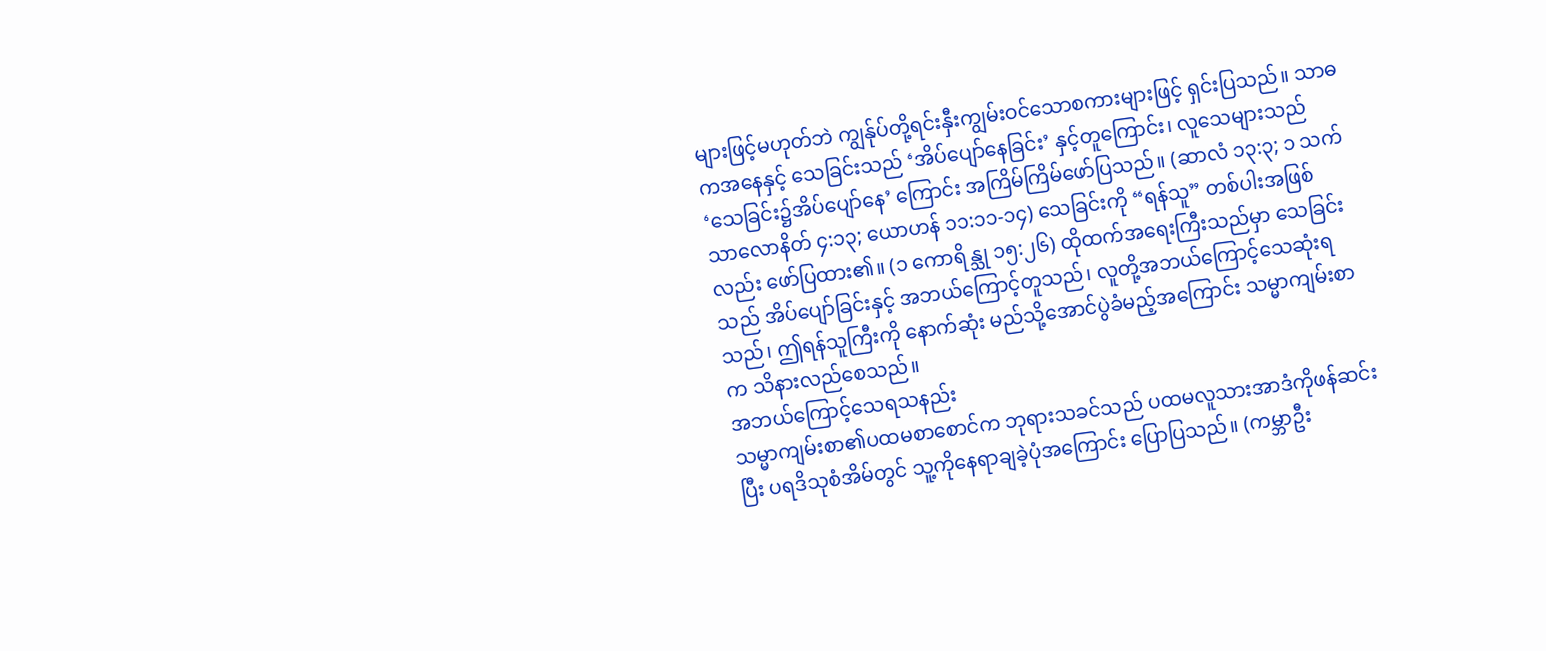များဖြင့်မဟုတ်ဘဲ ကျွန်ုပ်တို့ရင်းနှီးကျွမ်းဝင်သောစကားများဖြင့် ရှင်းပြသည်။ သာဓကအနေနှင့် သေခြင်းသည် ‘အိပ်ပျော်နေခြင်း’ နှင့်တူကြောင်း၊ လူသေများသည် ‘သေခြင်း၌အိပ်ပျော်နေ’ ကြောင်း အကြိမ်ကြိမ်ဖော်ပြသည်။ (ဆာလံ ၁၃:၃; ၁ သက်သာလောနိတ် ၄:၁၃; ယောဟန် ၁၁:၁၁-၁၄) သေခြင်းကို “ရန်သူ” တစ်ပါးအဖြစ်လည်း ဖော်ပြထား၏။ (၁ ကောရိန္သု ၁၅:၂၆) ထိုထက်အရေးကြီးသည်မှာ သေခြင်းသည် အိပ်ပျော်ခြင်းနှင့် အဘယ်ကြောင့်တူသည်၊ လူတို့အဘယ်ကြောင့်သေဆုံးရသည်၊ ဤရန်သူကြီးကို နောက်ဆုံး မည်သို့အောင်ပွဲခံမည့်အကြောင်း သမ္မာကျမ်းစာက သိနားလည်စေသည်။
အဘယ်ကြောင့်သေရသနည်း
သမ္မာကျမ်းစာ၏ပထမစာစောင်က ဘုရားသခင်သည် ပထမလူသားအာဒံကိုဖန်ဆင်းပြီး ပရဒိသုစံအိမ်တွင် သူ့ကိုနေရာချခဲ့ပုံအကြောင်း ပြောပြသည်။ (ကမ္ဘာဦး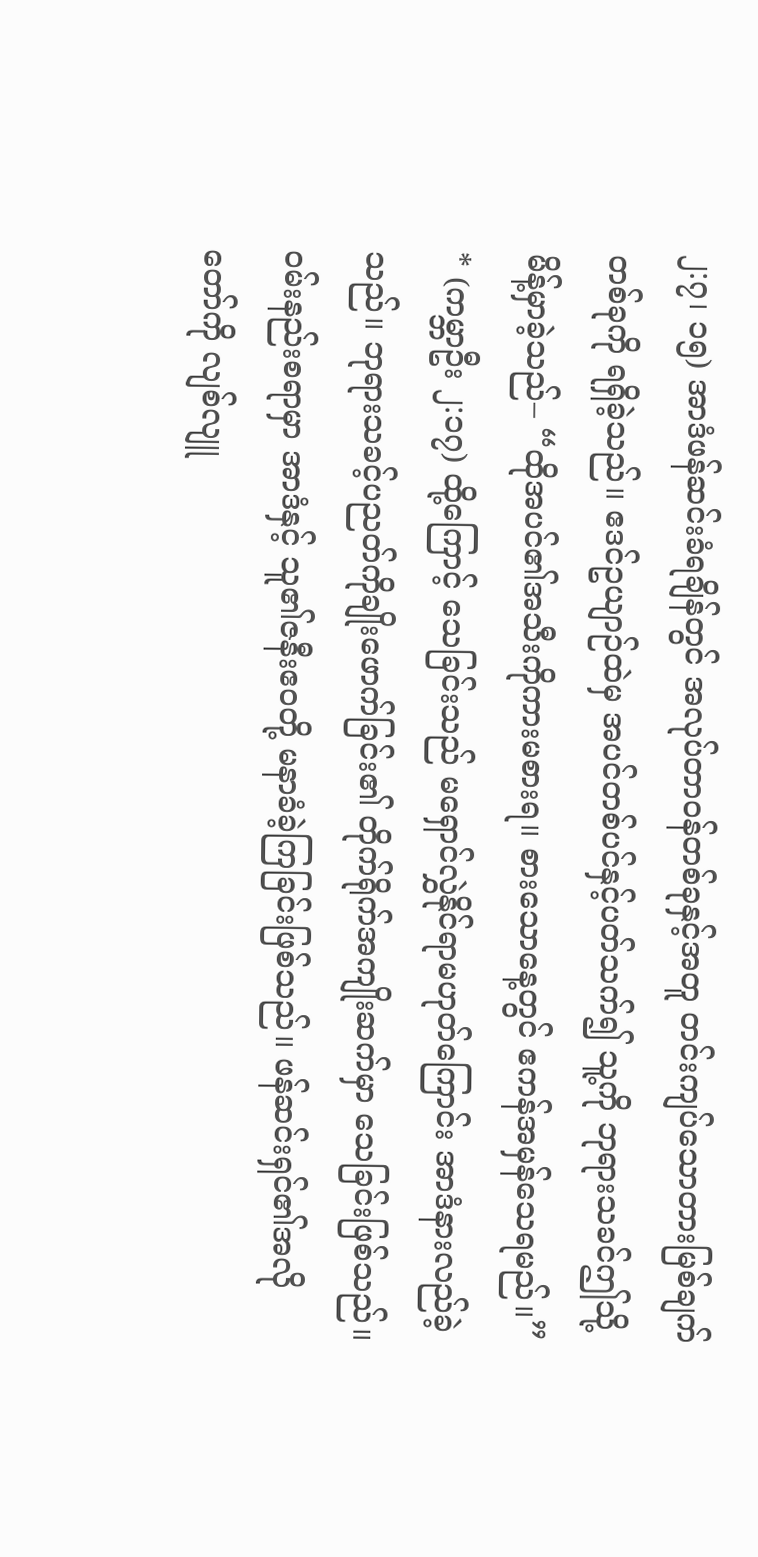၂:၇၊ ၁၅) အာဒံဖန်ဆင်းခံရချိန်တွင် အလုပ်တာဝန်တစ်ခုနှင့်အတူ တင်းကျပ်သောတားမြစ်ချက်တစ်ခုကို ရရှိခဲ့သည်။ ဧဒင်ဥယျာဉ်ထဲမှ အပင်တစ်ပင်နှင့်ပတ်သက်၍ သူ့ကို ဘုရားသခင်ဤသို့မိန့်မှာခဲ့သည်– “ထိုအပင်၏အသီးကိုကားမစားရ။ စားသောနေ့တွင် ဧကန်အမှန်သေရမည်။” * (ကမ္ဘာဦး ၂:၁၇) ထို့ကြောင့် သေခြင်းသည် မရှောင်လွှဲနိုင်ရာမဟုတ်ကြောင်း အာဒံနားလည်ခဲ့သည်။ ဘုရားသခင့်ပညတ်ကိုချိုးဖောက်ခြင်း၏ တိုက်ရိုက်အကျိုးဆက်မှာ သေခြင်းဖြစ်သည်။
ဝမ်းနည်းစရာမှာ အာဒံနှင့် သူ၏ဇနီးဧဝတို့ မနာခံခဲ့ကြခြင်းဖြစ်သည်။ ဖန်ဆင်းရှင်၏အလိုတော်ကို လျစ်လျူ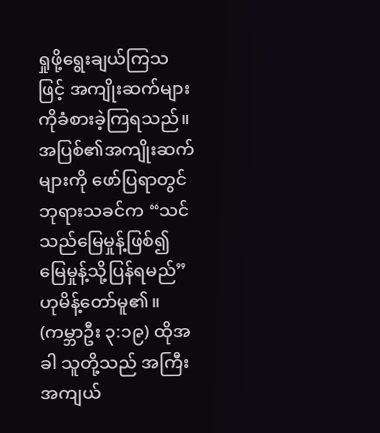ရှုဖို့ရွေးချယ်ကြသဖြင့် အကျိုးဆက်များကိုခံစားခဲ့ကြရသည်။ အပြစ်၏အကျိုးဆက်များကို ဖော်ပြရာတွင် ဘုရားသခင်က “သင်သည်မြေမှုန့်ဖြစ်၍ မြေမှုန့်သို့ပြန်ရမည်” ဟုမိန့်တော်မူ၏။ (ကမ္ဘာဦး ၃:၁၉) ထိုအခါ သူတို့သည် အကြီးအကျယ်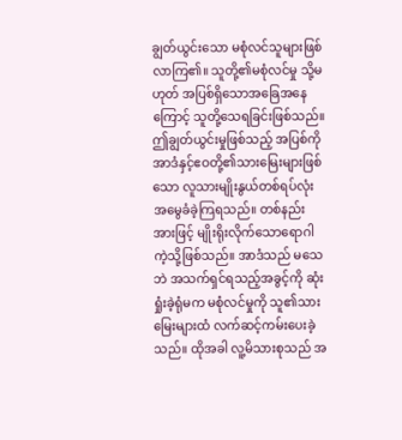ချွတ်ယွင်းသော မစုံလင်သူများဖြစ်လာကြ၏။ သူတို့၏မစုံလင်မှု သို့မဟုတ် အပြစ်ရှိသောအခြေအနေကြောင့် သူတို့သေရခြင်းဖြစ်သည်။
ဤချွတ်ယွင်းမှုဖြစ်သည့် အပြစ်ကို အာဒံနှင့်ဧဝတို့၏သားမြေးများဖြစ်သော လူသားမျိုးနွယ်တစ်ရပ်လုံး အမွေခံခဲ့ကြရသည်။ တစ်နည်းအားဖြင့် မျိုးရိုးလိုက်သောရောဂါကဲ့သို့ဖြစ်သည်။ အာဒံသည် မသေဘဲ အသက်ရှင်ရသည့်အခွင့်ကို ဆုံးရှုံးခဲ့ရုံမက မစုံလင်မှုကို သူ၏သားမြေးများထံ လက်ဆင့်ကမ်းပေးခဲ့သည်။ ထိုအခါ လူ့မိသားစုသည် အ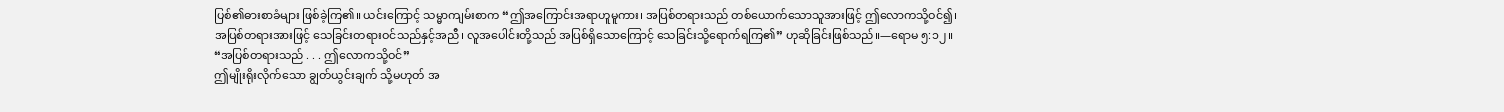ပြစ်၏ဓားစာခံများ ဖြစ်ခဲ့ကြ၏။ ယင်းကြောင့် သမ္မာကျမ်းစာက “ဤအကြောင်းအရာဟူမူကား၊ အပြစ်တရားသည် တစ်ယောက်သောသူအားဖြင့် ဤလောကသို့ဝင်၍၊ အပြစ်တရားအားဖြင့် သေခြင်းတရားဝင်သည်နှင့်အညီ၊ လူအပေါင်းတို့သည် အပြစ်ရှိသောကြောင့် သေခြင်းသို့ရောက်ရကြ၏” ဟုဆိုခြင်းဖြစ်သည်။—ရောမ ၅:၁၂။
“အပြစ်တရားသည် . . . ဤလောကသို့ဝင်”
ဤမျိုးရိုးလိုက်သော ချွတ်ယွင်းချက် သို့မဟုတ် အ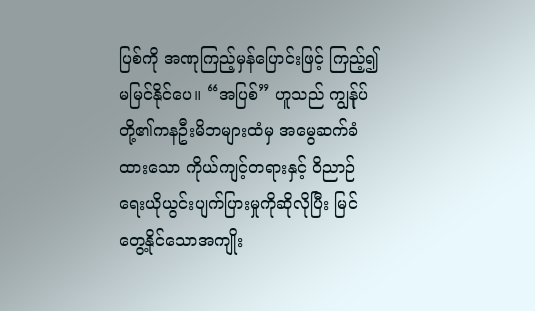ပြစ်ကို အဏုကြည့်မှန်ပြောင်းဖြင့် ကြည့်၍မမြင်နိုင်ပေ။ “အပြစ်” ဟူသည် ကျွန်ုပ်တို့၏ကနဦးမိဘများထံမှ အမွေဆက်ခံထားသော ကိုယ်ကျင့်တရားနှင့် ဝိညာဉ်ရေးယိုယွင်းပျက်ပြားမှုကိုဆိုလိုပြီး မြင်တွေ့နိုင်သောအကျိုး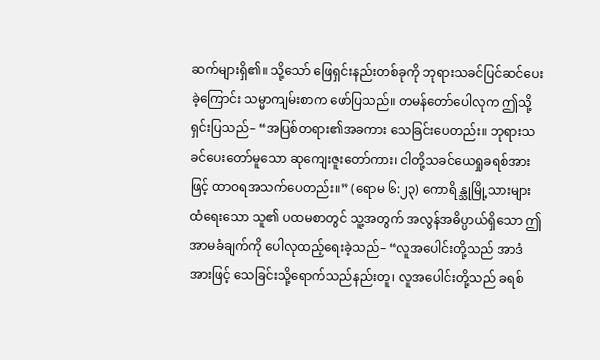ဆက်များရှိ၏။ သို့သော် ဖြေရှင်းနည်းတစ်ခုကို ဘုရားသခင်ပြင်ဆင်ပေးခဲ့ကြောင်း သမ္မာကျမ်းစာက ဖော်ပြသည်။ တမန်တော်ပေါလုက ဤသို့ရှင်းပြသည်– “အပြစ်တရား၏အခကား သေခြင်းပေတည်း။ ဘုရားသခင်ပေးတော်မူသော ဆုကျေးဇူးတော်ကား၊ ငါတို့သခင်ယေရှုခရစ်အားဖြင့် ထာဝရအသက်ပေတည်း။” (ရောမ ၆:၂၃) ကောရိန္သုမြို့သားများထံရေးသော သူ၏ ပထမစာတွင် သူ့အတွက် အလွန်အဓိပ္ပာယ်ရှိသော ဤအာမခံချက်ကို ပေါလုထည့်ရေးခဲ့သည်– “လူအပေါင်းတို့သည် အာဒံအားဖြင့် သေခြင်းသို့ရောက်သည်နည်းတူ၊ လူအပေါင်းတို့သည် ခရစ်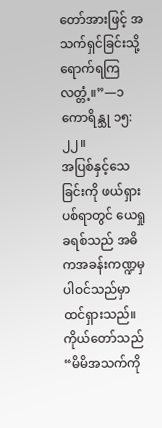တော်အားဖြင့် အသက်ရှင်ခြင်းသို့ရောက်ရကြလတ္တံ့။”—၁ ကောရိန္သု ၁၅:၂၂။
အပြစ်နှင့်သေခြင်းကို ဖယ်ရှားပစ်ရာတွင် ယေရှုခရစ်သည် အဓိကအခန်းကဏ္ဍမှ ပါဝင်သည်မှာ ထင်ရှားသည်။ ကိုယ်တော်သည် “မိမိအသက်ကို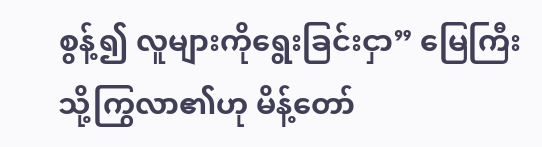စွန့်၍ လူများကိုရွေးခြင်းငှာ” မြေကြီးသို့ကြွလာ၏ဟု မိန့်တော်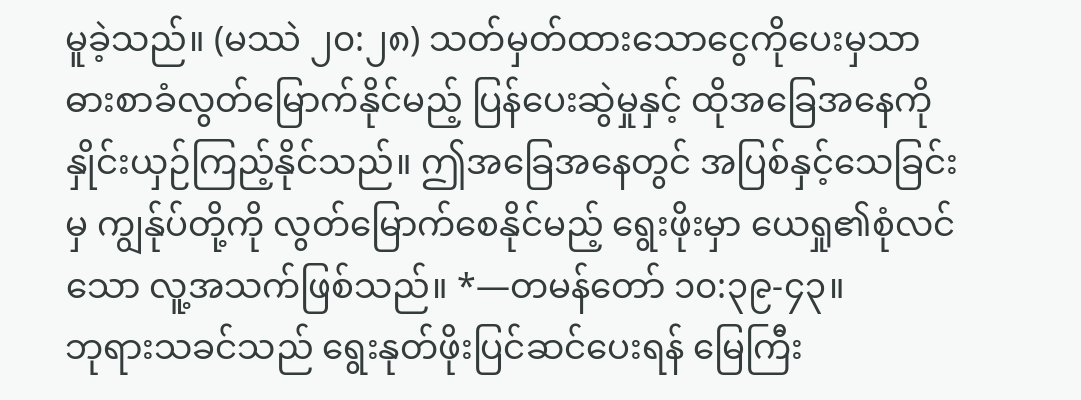မူခဲ့သည်။ (မဿဲ ၂၀:၂၈) သတ်မှတ်ထားသောငွေကိုပေးမှသာ ဓားစာခံလွတ်မြောက်နိုင်မည့် ပြန်ပေးဆွဲမှုနှင့် ထိုအခြေအနေကို နှိုင်းယှဉ်ကြည့်နိုင်သည်။ ဤအခြေအနေတွင် အပြစ်နှင့်သေခြင်းမှ ကျွန်ုပ်တို့ကို လွတ်မြောက်စေနိုင်မည့် ရွေးဖိုးမှာ ယေရှု၏စုံလင်သော လူ့အသက်ဖြစ်သည်။ *—တမန်တော် ၁၀:၃၉-၄၃။
ဘုရားသခင်သည် ရွေးနုတ်ဖိုးပြင်ဆင်ပေးရန် မြေကြီး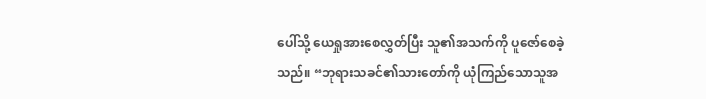ပေါ်သို့ ယေရှုအားစေလွှတ်ပြီး သူ၏အသက်ကို ပူဇော်စေခဲ့သည်။ “ဘုရားသခင်၏သားတော်ကို ယုံကြည်သောသူအ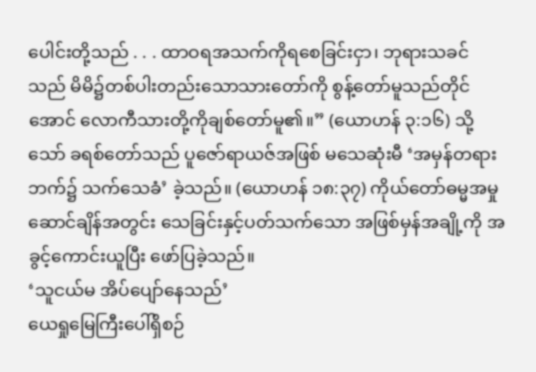ပေါင်းတို့သည် . . . ထာဝရအသက်ကိုရစေခြင်းငှာ၊ ဘုရားသခင်သည် မိမိ၌တစ်ပါးတည်းသောသားတော်ကို စွန့်တော်မူသည်တိုင်အောင် လောကီသားတို့ကိုချစ်တော်မူ၏။” (ယောဟန် ၃:၁၆) သို့သော် ခရစ်တော်သည် ပူဇော်ရာယဇ်အဖြစ် မသေဆုံးမီ ‘အမှန်တရားဘက်၌ သက်သေခံ’ ခဲ့သည်။ (ယောဟန် ၁၈:၃၇) ကိုယ်တော်ဓမ္မအမှုဆောင်ချိန်အတွင်း သေခြင်းနှင့်ပတ်သက်သော အဖြစ်မှန်အချို့ကို အခွင့်ကောင်းယူပြီး ဖော်ပြခဲ့သည်။
‘သူငယ်မ အိပ်ပျော်နေသည်’
ယေရှုမြေကြီးပေါ်ရှိစဉ်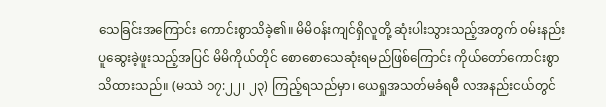သေခြင်းအကြောင်း ကောင်းစွာသိခဲ့၏။ မိမိဝန်းကျင်ရှိလူတို့ ဆုံးပါးသွားသည့်အတွက် ဝမ်းနည်းပူဆွေးခဲ့ဖူးသည့်အပြင် မိမိကိုယ်တိုင် စောစောသေဆုံးရမည်ဖြစ်ကြောင်း ကိုယ်တော်ကောင်းစွာသိထားသည်။ (မဿဲ ၁၇:၂၂၊ ၂၃) ကြည့်ရသည်မှာ၊ ယေရှုအသတ်မခံရမီ လအနည်းငယ်တွင်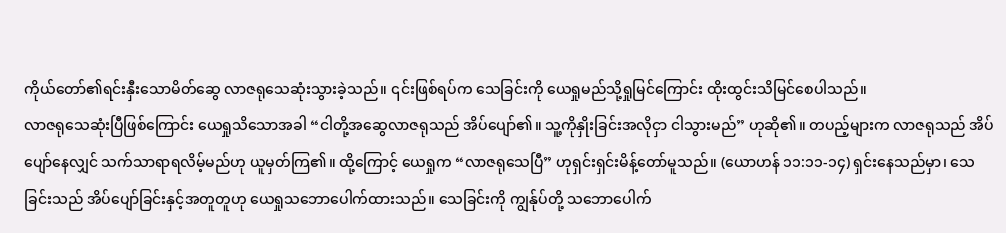ကိုယ်တော်၏ရင်းနှီးသောမိတ်ဆွေ လာဇရုသေဆုံးသွားခဲ့သည်။ ၎င်းဖြစ်ရပ်က သေခြင်းကို ယေရှုမည်သို့ရှုမြင်ကြောင်း ထိုးထွင်းသိမြင်စေပါသည်။
လာဇရုသေဆုံးပြီဖြစ်ကြောင်း ယေရှုသိသောအခါ “ငါတို့အဆွေလာဇရုသည် အိပ်ပျော်၏။ သူ့ကိုနှိုးခြင်းအလိုငှာ ငါသွားမည်” ဟုဆို၏။ တပည့်များက လာဇရုသည် အိပ်ပျော်နေလျှင် သက်သာရာရလိမ့်မည်ဟု ယူမှတ်ကြ၏။ ထို့ကြောင့် ယေရှုက “လာဇရုသေပြီ” ဟုရှင်းရှင်းမိန့်တော်မူသည်။ (ယောဟန် ၁၁:၁၁-၁၄) ရှင်းနေသည်မှာ၊ သေခြင်းသည် အိပ်ပျော်ခြင်းနှင့်အတူတူဟု ယေရှုသဘောပေါက်ထားသည်။ သေခြင်းကို ကျွန်ုပ်တို့ သဘောပေါက်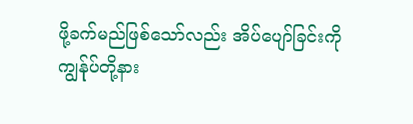ဖို့ခက်မည်ဖြစ်သော်လည်း အိပ်ပျော်ခြင်းကို ကျွန်ုပ်တို့နား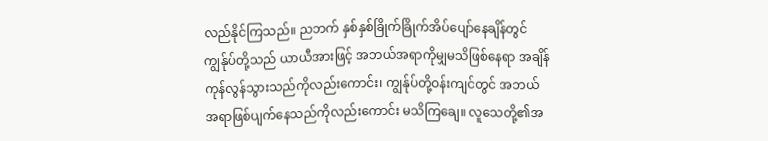လည်နိုင်ကြသည်။ ညဘက် နှစ်နှစ်ခြိုက်ခြိုက်အိပ်ပျော်နေချိန်တွင် ကျွန်ုပ်တို့သည် ယာယီအားဖြင့် အဘယ်အရာကိုမျှမသိဖြစ်နေရာ အချိန်ကုန်လွန်သွားသည်ကိုလည်းကောင်း၊ ကျွန်ုပ်တို့ဝန်းကျင်တွင် အဘယ်အရာဖြစ်ပျက်နေသည်ကိုလည်းကောင်း မသိကြချေ။ လူသေတို့၏အ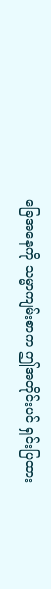ခြေအနေကို သမ္မာကျမ်းစာက ဤအတိုင်းပင် ရှင်းပြထား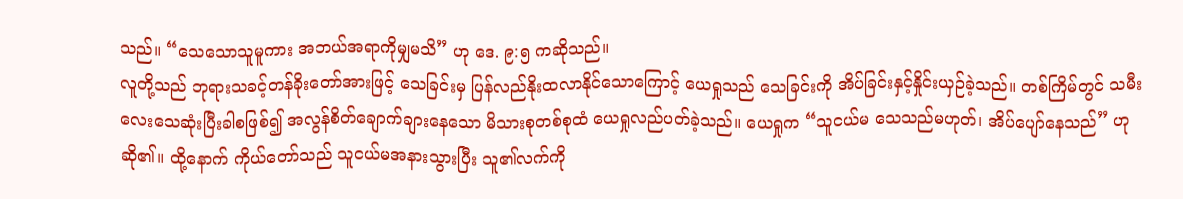သည်။ “သေသောသူမူကား အဘယ်အရာကိုမျှမသိ” ဟု ဒေ. ၉:၅ ကဆိုသည်။
လူတို့သည် ဘုရားသခင့်တန်ခိုးတော်အားဖြင့် သေခြင်းမှ ပြန်လည်နိုးထလာနိုင်သောကြောင့် ယေရှုသည် သေခြင်းကို အိပ်ခြင်းနှင့်နှိုင်းယှဉ်ခဲ့သည်။ တစ်ကြိမ်တွင် သမီးလေးသေဆုံးပြီးခါစဖြစ်၍ အလွန်စိတ်ချောက်ချားနေသော မိသားစုတစ်စုထံ ယေရှုလည်ပတ်ခဲ့သည်။ ယေရှုက “သူငယ်မ သေသည်မဟုတ်၊ အိပ်ပျော်နေသည်” ဟုဆို၏။ ထို့နောက် ကိုယ်တော်သည် သူငယ်မအနားသွားပြီး သူ၏လက်ကို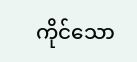ကိုင်သော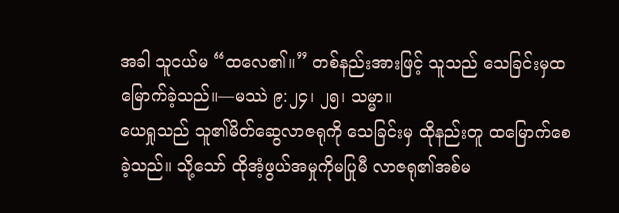အခါ သူငယ်မ “ထလေ၏။” တစ်နည်းအားဖြင့် သူသည် သေခြင်းမှထမြောက်ခဲ့သည်။—မဿဲ ၉:၂၄၊ ၂၅၊ သမ္မာ။
ယေရှုသည် သူ၏မိတ်ဆွေလာဇရုကို သေခြင်းမှ ထိုနည်းတူ ထမြောက်စေခဲ့သည်။ သို့သော် ထိုအံ့ဖွယ်အမှုကိုမပြုမီ လာဇရု၏အစ်မ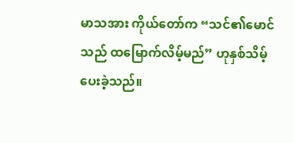မာသအား ကိုယ်တော်က “သင်၏မောင်သည် ထမြောက်လိမ့်မည်” ဟုနှစ်သိမ့်ပေးခဲ့သည်။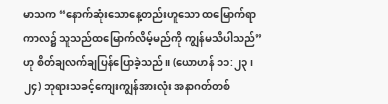မာသက “နောက်ဆုံးသောနေ့တည်းဟူသော ထမြောက်ရာကာလ၌ သူသည်ထမြောက်လိမ့်မည်ကို ကျွန်မသိပါသည်” ဟု စိတ်ချလက်ချပြန်ပြောခဲ့သည်။ (ယောဟန် ၁၁:၂၃၊ ၂၄) ဘုရားသခင့်ကျေးကျွန်အားလုံး အနာဂတ်တစ်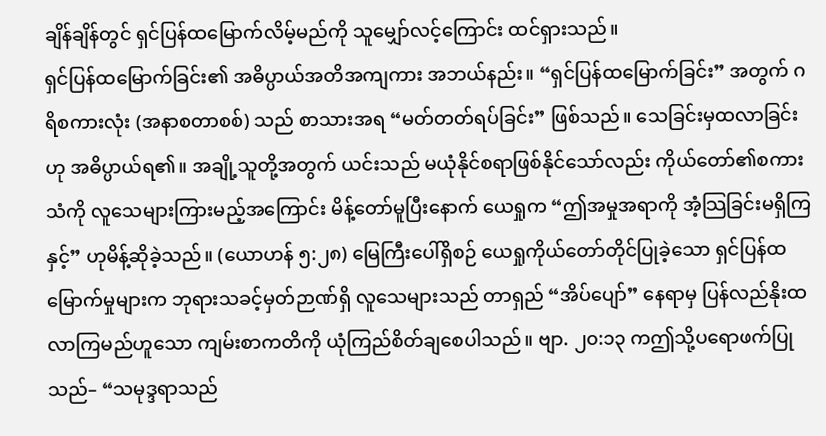ချိန်ချိန်တွင် ရှင်ပြန်ထမြောက်လိမ့်မည်ကို သူမျှော်လင့်ကြောင်း ထင်ရှားသည်။
ရှင်ပြန်ထမြောက်ခြင်း၏ အဓိပ္ပာယ်အတိအကျကား အဘယ်နည်း။ “ရှင်ပြန်ထမြောက်ခြင်း” အတွက် ဂရိစကားလုံး (အနာစတာစစ်) သည် စာသားအရ “မတ်တတ်ရပ်ခြင်း” ဖြစ်သည်။ သေခြင်းမှထလာခြင်းဟု အဓိပ္ပာယ်ရ၏။ အချို့သူတို့အတွက် ယင်းသည် မယုံနိုင်စရာဖြစ်နိုင်သော်လည်း ကိုယ်တော်၏စကားသံကို လူသေများကြားမည့်အကြောင်း မိန့်တော်မူပြီးနောက် ယေရှုက “ဤအမှုအရာကို အံ့သြခြင်းမရှိကြနှင့်” ဟုမိန့်ဆိုခဲ့သည်။ (ယောဟန် ၅:၂၈) မြေကြီးပေါ်ရှိစဉ် ယေရှုကိုယ်တော်တိုင်ပြုခဲ့သော ရှင်ပြန်ထမြောက်မှုများက ဘုရားသခင့်မှတ်ဉာဏ်ရှိ လူသေများသည် တာရှည် “အိပ်ပျော်” နေရာမှ ပြန်လည်နိုးထလာကြမည်ဟူသော ကျမ်းစာကတိကို ယုံကြည်စိတ်ချစေပါသည်။ ဗျာ. ၂၀:၁၃ ကဤသို့ပရောဖက်ပြုသည်– “သမုဒ္ဒရာသည်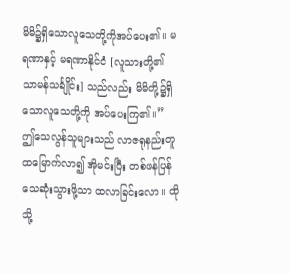မိမိ၌ရှိသောလူသေတို့ကိုအပ်ပေး၏။ မရဏာနှင့် မရဏာနိုင်ငံ [လူသားတို့၏ သာမန်သင်္ချိုင်း] သည်လည်း မိမိတို့၌ရှိသောလူသေတို့ကို အပ်ပေးကြ၏။”
ဤသေလွန်သူများသည် လာဇရုနည်းတူ ထမြောက်လာ၍ အိုမင်းပြီး တစ်ဖန်ပြန်သေဆုံးသွားဖို့သာ ထလာခြင်းလော။ ထိုသို့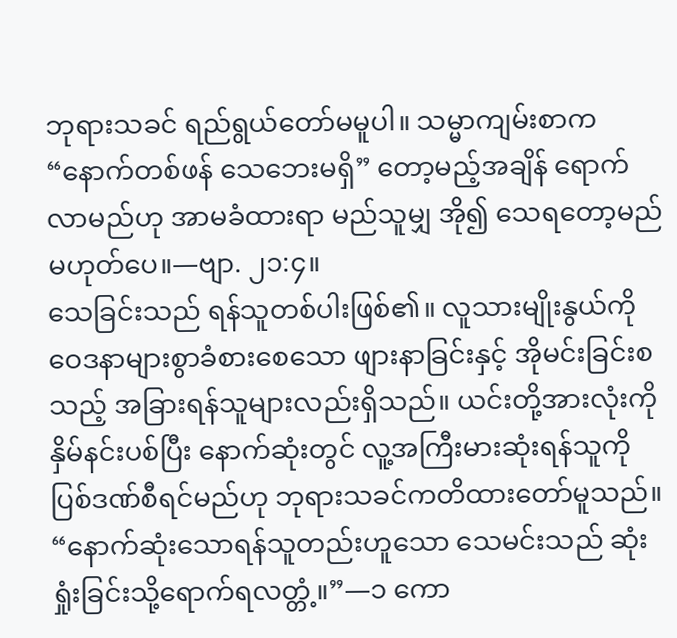ဘုရားသခင် ရည်ရွယ်တော်မမူပါ။ သမ္မာကျမ်းစာက “နောက်တစ်ဖန် သေဘေးမရှိ” တော့မည့်အချိန် ရောက်လာမည်ဟု အာမခံထားရာ မည်သူမျှ အို၍ သေရတော့မည်မဟုတ်ပေ။—ဗျာ. ၂၁:၄။
သေခြင်းသည် ရန်သူတစ်ပါးဖြစ်၏။ လူသားမျိုးနွယ်ကို ဝေဒနာများစွာခံစားစေသော ဖျားနာခြင်းနှင့် အိုမင်းခြင်းစသည့် အခြားရန်သူများလည်းရှိသည်။ ယင်းတို့အားလုံးကို နှိမ်နင်းပစ်ပြီး နောက်ဆုံးတွင် လူ့အကြီးမားဆုံးရန်သူကို ပြစ်ဒဏ်စီရင်မည်ဟု ဘုရားသခင်ကတိထားတော်မူသည်။ “နောက်ဆုံးသောရန်သူတည်းဟူသော သေမင်းသည် ဆုံးရှုံးခြင်းသို့ရောက်ရလတ္တံ့။”—၁ ကော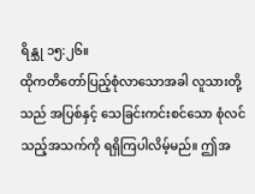ရိန္သု ၁၅:၂၆။
ထိုကတိတော်ပြည့်စုံလာသောအခါ လူသားတို့သည် အပြစ်နှင့် သေခြင်းကင်းစင်သော စုံလင်သည့်အသက်ကို ရရှိကြပါလိမ့်မည်။ ဤအ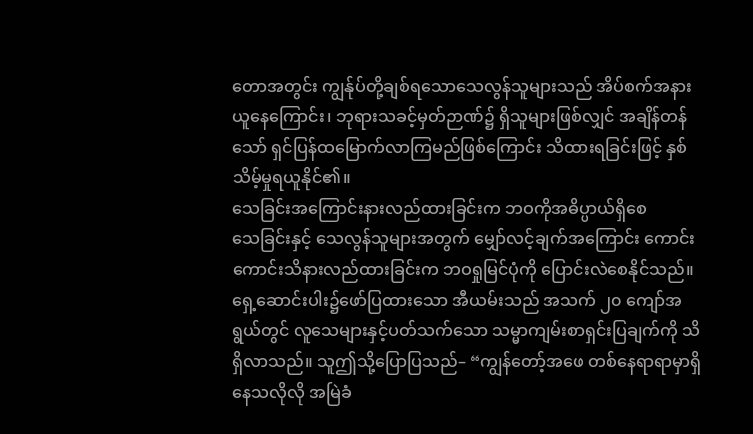တောအတွင်း ကျွန်ုပ်တို့ချစ်ရသောသေလွန်သူများသည် အိပ်စက်အနားယူနေကြောင်း၊ ဘုရားသခင့်မှတ်ဉာဏ်၌ ရှိသူများဖြစ်လျှင် အချိန်တန်သော် ရှင်ပြန်ထမြောက်လာကြမည်ဖြစ်ကြောင်း သိထားရခြင်းဖြင့် နှစ်သိမ့်မှုရယူနိုင်၏။
သေခြင်းအကြောင်းနားလည်ထားခြင်းက ဘဝကိုအဓိပ္ပာယ်ရှိစေ
သေခြင်းနှင့် သေလွန်သူများအတွက် မျှော်လင့်ချက်အကြောင်း ကောင်းကောင်းသိနားလည်ထားခြင်းက ဘဝရှုမြင်ပုံကို ပြောင်းလဲစေနိုင်သည်။ ရှေ့ဆောင်းပါး၌ဖော်ပြထားသော အီယမ်းသည် အသက် ၂၀ ကျော်အရွယ်တွင် လူသေများနှင့်ပတ်သက်သော သမ္မာကျမ်းစာရှင်းပြချက်ကို သိရှိလာသည်။ သူဤသို့ပြောပြသည်– “ကျွန်တော့်အဖေ တစ်နေရာရာမှာရှိနေသလိုလို အမြဲခံ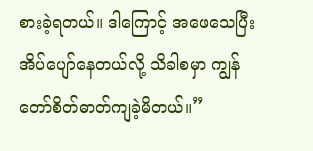စားခဲ့ရတယ်။ ဒါကြောင့် အဖေသေပြီး အိပ်ပျော်နေတယ်လို့ သိခါစမှာ ကျွန်တော်စိတ်ဓာတ်ကျခဲ့မိတယ်။”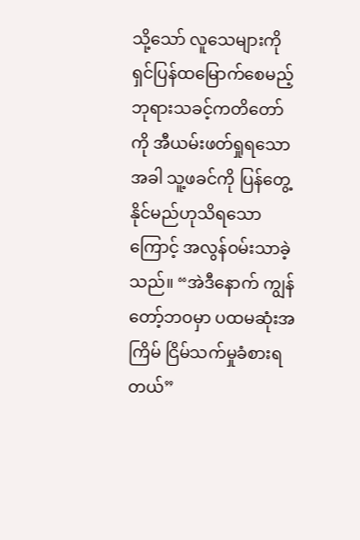သို့သော် လူသေများကိုရှင်ပြန်ထမြောက်စေမည့် ဘုရားသခင့်ကတိတော်ကို အီယမ်းဖတ်ရှုရသောအခါ သူ့ဖခင်ကို ပြန်တွေ့နိုင်မည်ဟုသိရသောကြောင့် အလွန်ဝမ်းသာခဲ့သည်။ “အဲဒီနောက် ကျွန်တော့်ဘဝမှာ ပထမဆုံးအကြိမ် ငြိမ်သက်မှုခံစားရတယ်”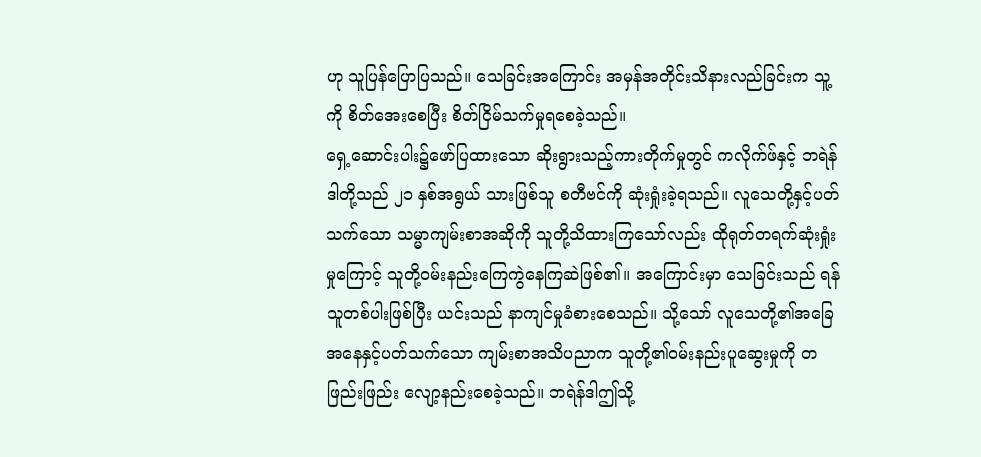ဟု သူပြန်ပြောပြသည်။ သေခြင်းအကြောင်း အမှန်အတိုင်းသိနားလည်ခြင်းက သူ့ကို စိတ်အေးစေပြီး စိတ်ငြိမ်သက်မှုရစေခဲ့သည်။
ရှေ့ဆောင်းပါး၌ဖော်ပြထားသော ဆိုးရွားသည့်ကားတိုက်မှုတွင် ကလိုက်ဖ်နှင့် ဘရဲန်ဒါတို့သည် ၂၁ နှစ်အရွယ် သားဖြစ်သူ စတီဗင်ကို ဆုံးရှုံးခဲ့ရသည်။ လူသေတို့နှင့်ပတ်သက်သော သမ္မာကျမ်းစာအဆိုကို သူတို့သိထားကြသော်လည်း ထိုရုတ်တရက်ဆုံးရှုံးမှုကြောင့် သူတို့ဝမ်းနည်းကြေကွဲနေကြဆဲဖြစ်၏။ အကြောင်းမှာ သေခြင်းသည် ရန်သူတစ်ပါးဖြစ်ပြီး ယင်းသည် နာကျင်မှုခံစားစေသည်။ သို့သော် လူသေတို့၏အခြေအနေနှင့်ပတ်သက်သော ကျမ်းစာအသိပညာက သူတို့၏ဝမ်းနည်းပူဆွေးမှုကို တဖြည်းဖြည်း လျော့နည်းစေခဲ့သည်။ ဘရဲန်ဒါဤသို့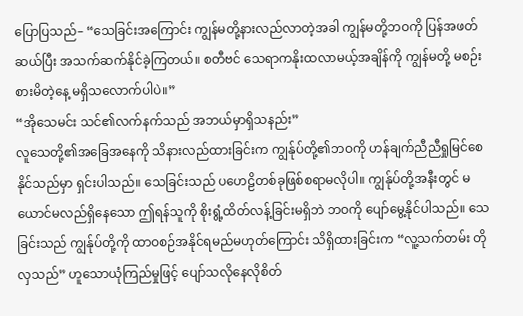ပြောပြသည်– “သေခြင်းအကြောင်း ကျွန်မတို့နားလည်လာတဲ့အခါ ကျွန်မတို့ဘဝကို ပြန်အဖတ်ဆယ်ပြီး အသက်ဆက်နိုင်ခဲ့ကြတယ်။ စတီဗင် သေရာကနိုးထလာမယ့်အချိန်ကို ကျွန်မတို့ မစဉ်းစားမိတဲ့နေ့ မရှိသလောက်ပါပဲ။”
“အိုသေမင်း သင်၏လက်နက်သည် အဘယ်မှာရှိသနည်း”
လူသေတို့၏အခြေအနေကို သိနားလည်ထားခြင်းက ကျွန်ုပ်တို့၏ဘဝကို ဟန်ချက်ညီညီရှုမြင်စေနိုင်သည်မှာ ရှင်းပါသည်။ သေခြင်းသည် ပဟေဠိတစ်ခုဖြစ်စရာမလိုပါ။ ကျွန်ုပ်တို့အနီးတွင် မယောင်မလည်ရှိနေသော ဤရန်သူကို စိုးရွံ့ထိတ်လန့်ခြင်းမရှိဘဲ ဘဝကို ပျော်မွေ့နိုင်ပါသည်။ သေခြင်းသည် ကျွန်ုပ်တို့ကို ထာဝစဉ်အနိုင်ရမည်မဟုတ်ကြောင်း သိရှိထားခြင်းက “လူ့သက်တမ်း တိုလှသည်” ဟူသောယုံကြည်မှုဖြင့် ပျော်သလိုနေလိုစိတ်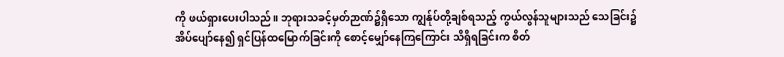ကို ဖယ်ရှားပေးပါသည်။ ဘုရားသခင့်မှတ်ဉာဏ်၌ရှိသော ကျွန်ုပ်တို့ချစ်ရသည့် ကွယ်လွန်သူများသည် သေခြင်း၌အိပ်ပျော်နေ၍ ရှင်ပြန်ထမြောက်ခြင်းကို စောင့်မျှော်နေကြကြောင်း သိရှိရခြင်းက စိတ်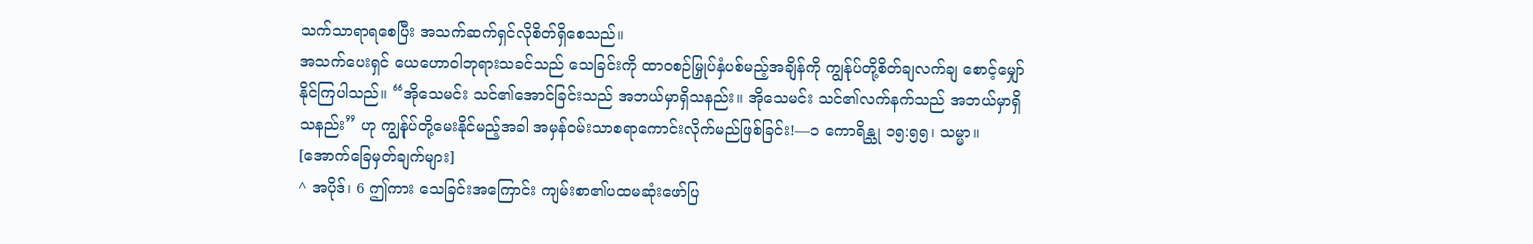သက်သာရာရစေပြီး အသက်ဆက်ရှင်လိုစိတ်ရှိစေသည်။
အသက်ပေးရှင် ယေဟောဝါဘုရားသခင်သည် သေခြင်းကို ထာဝစဉ်မြှုပ်နှံပစ်မည့်အချိန်ကို ကျွန်ုပ်တို့စိတ်ချလက်ချ စောင့်မျှော်နိုင်ကြပါသည်။ “အိုသေမင်း သင်၏အောင်ခြင်းသည် အဘယ်မှာရှိသနည်း။ အိုသေမင်း သင်၏လက်နက်သည် အဘယ်မှာရှိသနည်း” ဟု ကျွန်ုပ်တို့မေးနိုင်မည့်အခါ အမှန်ဝမ်းသာစရာကောင်းလိုက်မည်ဖြစ်ခြင်း!—၁ ကောရိန္သု ၁၅:၅၅၊ သမ္မာ။
[အောက်ခြေမှတ်ချက်များ]
^ အပိုဒ်၊ 6 ဤကား သေခြင်းအကြောင်း ကျမ်းစာ၏ပထမဆုံးဖော်ပြ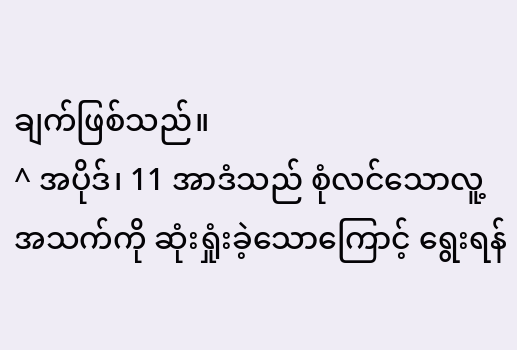ချက်ဖြစ်သည်။
^ အပိုဒ်၊ 11 အာဒံသည် စုံလင်သောလူ့အသက်ကို ဆုံးရှုံးခဲ့သောကြောင့် ရွေးရန်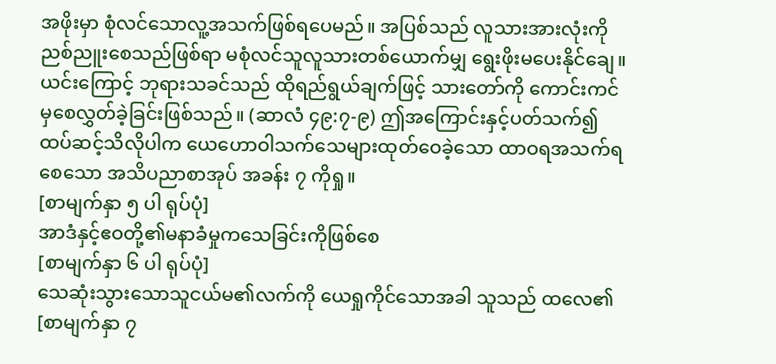အဖိုးမှာ စုံလင်သောလူ့အသက်ဖြစ်ရပေမည်။ အပြစ်သည် လူသားအားလုံးကို ညစ်ညူးစေသည်ဖြစ်ရာ မစုံလင်သူလူသားတစ်ယောက်မျှ ရွေးဖိုးမပေးနိုင်ချေ။ ယင်းကြောင့် ဘုရားသခင်သည် ထိုရည်ရွယ်ချက်ဖြင့် သားတော်ကို ကောင်းကင်မှစေလွှတ်ခဲ့ခြင်းဖြစ်သည်။ (ဆာလံ ၄၉:၇-၉) ဤအကြောင်းနှင့်ပတ်သက်၍ ထပ်ဆင့်သိလိုပါက ယေဟောဝါသက်သေများထုတ်ဝေခဲ့သော ထာဝရအသက်ရစေသော အသိပညာစာအုပ် အခန်း ၇ ကိုရှု။
[စာမျက်နှာ ၅ ပါ ရုပ်ပုံ]
အာဒံနှင့်ဧဝတို့၏မနာခံမှုကသေခြင်းကိုဖြစ်စေ
[စာမျက်နှာ ၆ ပါ ရုပ်ပုံ]
သေဆုံးသွားသောသူငယ်မ၏လက်ကို ယေရှုကိုင်သောအခါ သူသည် ထလေ၏
[စာမျက်နှာ ၇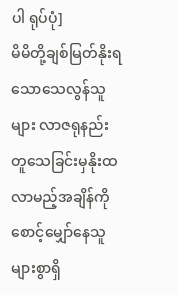ပါ ရုပ်ပုံ]
မိမိတို့ချစ်မြတ်နိုးရသောသေလွန်သူများ လာဇရုနည်းတူသေခြင်းမှနိုးထလာမည့်အချိန်ကို စောင့်မျှော်နေသူများစွာရှိ